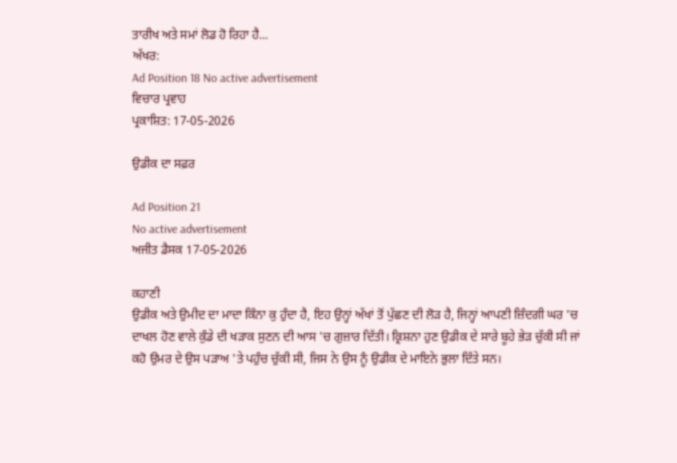ਤਾਰੀਖ ਅਤੇ ਸਮਾਂ ਲੋਡ ਹੋ ਰਿਹਾ ਹੈ...
ਅੱਖਰ:
Ad Position 18 No active advertisement
ਵਿਚਾਰ ਪ੍ਰਵਾਹ
ਪ੍ਰਕਾਸ਼ਿਤ: 17-05-2026

ਉਡੀਕ ਦਾ ਸਫ਼ਰ

Ad Position 21
No active advertisement
ਅਜੀਤ ਡੈਸਕ 17-05-2026

ਕਹਾਣੀ
ਉਡੀਕ ਅਤੇ ਉਮੀਦ ਦਾ ਮਾਦਾ ਕਿੰਨਾ ਕੁ ਹੁੰਦਾ ਹੈ, ਇਹ ਉਨ੍ਹਾਂ ਅੱਖਾਂ ਤੋਂ ਪੁੱਛਣ ਦੀ ਲੋੜ ਹੈ, ਜਿਨ੍ਹਾਂ ਆਪਣੀ ਜ਼ਿੰਦਗੀ ਘਰ 'ਚ ਦਾਖਲ ਹੋਣ ਵਾਲੇ ਕੁੰਡੇ ਦੀ ਖੜਾਕ ਸੁਣਨ ਦੀ ਆਸ 'ਚ ਗੁਜ਼ਾਰ ਦਿੱਤੀ। ਕ੍ਰਿਸ਼ਨਾ ਹੁਣ ਉਡੀਕ ਦੇ ਸਾਰੇ ਬੂਹੇ ਭੇੜ ਚੁੱਕੀ ਸੀ ਜਾਂ ਕਹੋ ਉਮਰ ਦੇ ਉਸ ਪੜਾਅ 'ਤੇ ਪਹੁੰਚ ਚੁੱਕੀ ਸੀ, ਜਿਸ ਨੇ ਉਸ ਨੂੰ ਉਡੀਕ ਦੇ ਮਾਇਨੇ ਭੁਲਾ ਦਿੱਤੇ ਸਨ।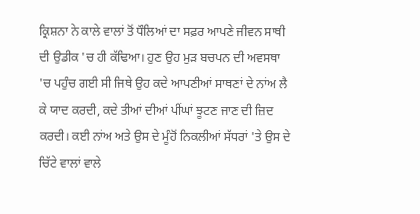ਕ੍ਰਿਸ਼ਨਾ ਨੇ ਕਾਲੇ ਵਾਲਾਂ ਤੋਂ ਧੌਲਿਆਂ ਦਾ ਸਫ਼ਰ ਆਪਣੇ ਜੀਵਨ ਸਾਥੀ ਦੀ ਉਡੀਕ 'ਚ ਹੀ ਕੱਢਿਆ। ਹੁਣ ਉਹ ਮੁੜ ਬਚਪਨ ਦੀ ਅਵਸਥਾ 'ਚ ਪਹੁੰਚ ਗਈ ਸੀ ਜਿਥੇ ਉਹ ਕਦੇ ਆਪਣੀਆਂ ਸਾਥਣਾਂ ਦੇ ਨਾਂਅ ਲੈ ਕੇ ਯਾਦ ਕਰਦੀ, ਕਦੇ ਤੀਆਂ ਦੀਆਂ ਪੀਂਘਾਂ ਝੂਟਣ ਜਾਣ ਦੀ ਜ਼ਿਦ ਕਰਦੀ। ਕਈ ਨਾਂਅ ਅਤੇ ਉਸ ਦੇ ਮੂੰਹੋਂ ਨਿਕਲੀਆਂ ਸੱਧਰਾਂ 'ਤੇ ਉਸ ਦੇ ਚਿੱਟੇ ਵਾਲਾਂ ਵਾਲੇ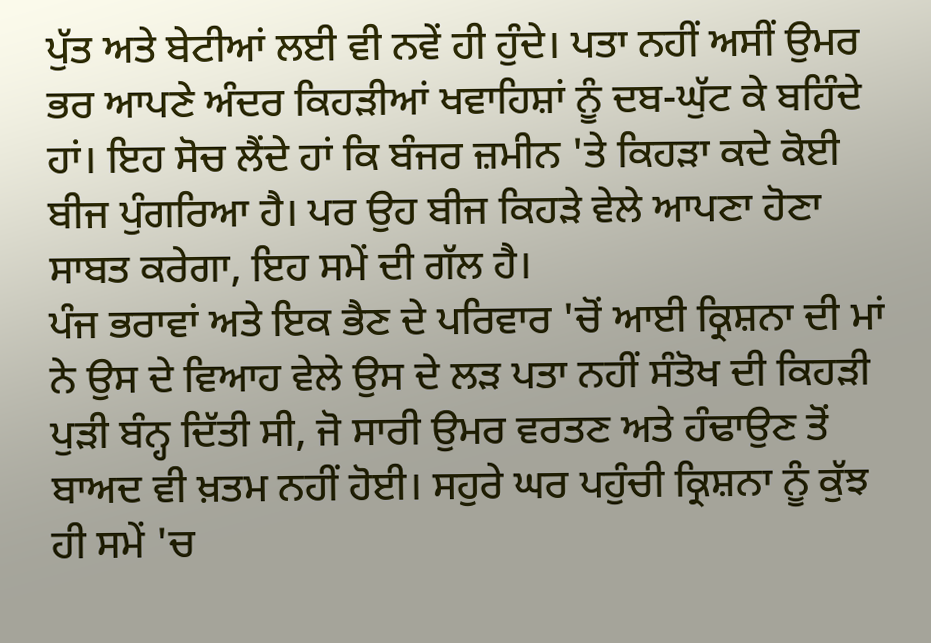ਪੁੱਤ ਅਤੇ ਬੇਟੀਆਂ ਲਈ ਵੀ ਨਵੇਂ ਹੀ ਹੁੰਦੇ। ਪਤਾ ਨਹੀਂ ਅਸੀਂ ਉਮਰ ਭਰ ਆਪਣੇ ਅੰਦਰ ਕਿਹੜੀਆਂ ਖਵਾਹਿਸ਼ਾਂ ਨੂੰ ਦਬ-ਘੁੱਟ ਕੇ ਬਹਿੰਦੇ ਹਾਂ। ਇਹ ਸੋਚ ਲੈਂਦੇ ਹਾਂ ਕਿ ਬੰਜਰ ਜ਼ਮੀਨ 'ਤੇ ਕਿਹੜਾ ਕਦੇ ਕੋਈ ਬੀਜ ਪੁੰਗਰਿਆ ਹੈ। ਪਰ ਉਹ ਬੀਜ ਕਿਹੜੇ ਵੇਲੇ ਆਪਣਾ ਹੋਣਾ ਸਾਬਤ ਕਰੇਗਾ, ਇਹ ਸਮੇਂ ਦੀ ਗੱਲ ਹੈ।
ਪੰਜ ਭਰਾਵਾਂ ਅਤੇ ਇਕ ਭੈਣ ਦੇ ਪਰਿਵਾਰ 'ਚੋਂ ਆਈ ਕ੍ਰਿਸ਼ਨਾ ਦੀ ਮਾਂ ਨੇ ਉਸ ਦੇ ਵਿਆਹ ਵੇਲੇ ਉਸ ਦੇ ਲੜ ਪਤਾ ਨਹੀਂ ਸੰਤੋਖ ਦੀ ਕਿਹੜੀ ਪੁੜੀ ਬੰਨ੍ਹ ਦਿੱਤੀ ਸੀ, ਜੋ ਸਾਰੀ ਉਮਰ ਵਰਤਣ ਅਤੇ ਹੰਢਾਉਣ ਤੋਂ ਬਾਅਦ ਵੀ ਖ਼ਤਮ ਨਹੀਂ ਹੋਈ। ਸਹੁਰੇ ਘਰ ਪਹੁੰਚੀ ਕ੍ਰਿਸ਼ਨਾ ਨੂੰ ਕੁੱਝ ਹੀ ਸਮੇਂ 'ਚ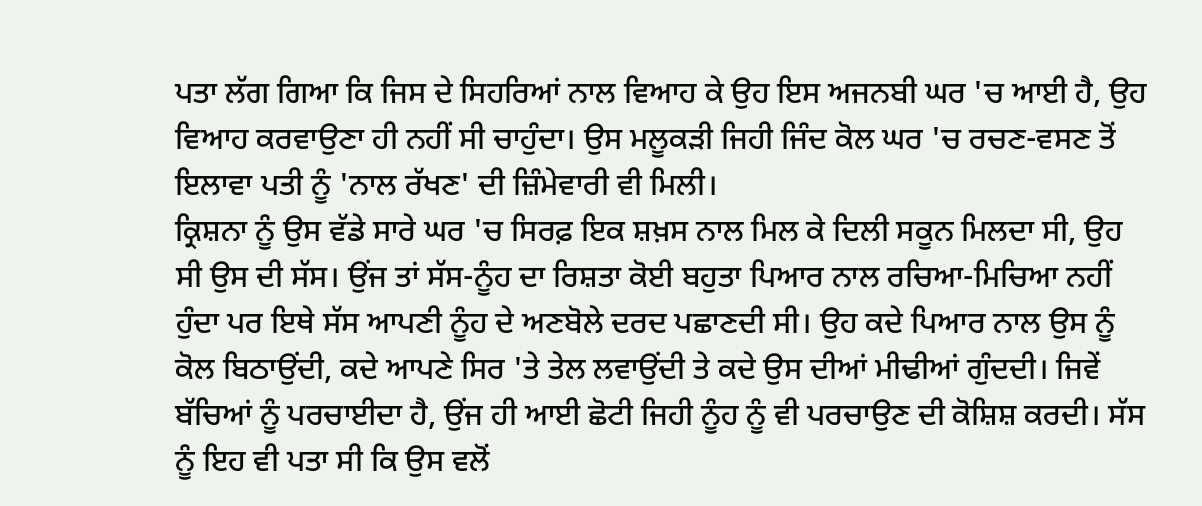ਪਤਾ ਲੱਗ ਗਿਆ ਕਿ ਜਿਸ ਦੇ ਸਿਹਰਿਆਂ ਨਾਲ ਵਿਆਹ ਕੇ ਉਹ ਇਸ ਅਜਨਬੀ ਘਰ 'ਚ ਆਈ ਹੈ, ਉਹ ਵਿਆਹ ਕਰਵਾਉਣਾ ਹੀ ਨਹੀਂ ਸੀ ਚਾਹੁੰਦਾ। ਉਸ ਮਲੂਕੜੀ ਜਿਹੀ ਜਿੰਦ ਕੋਲ ਘਰ 'ਚ ਰਚਣ-ਵਸਣ ਤੋਂ ਇਲਾਵਾ ਪਤੀ ਨੂੰ 'ਨਾਲ ਰੱਖਣ' ਦੀ ਜ਼ਿੰਮੇਵਾਰੀ ਵੀ ਮਿਲੀ।
ਕ੍ਰਿਸ਼ਨਾ ਨੂੰ ਉਸ ਵੱਡੇ ਸਾਰੇ ਘਰ 'ਚ ਸਿਰਫ਼ ਇਕ ਸ਼ਖ਼ਸ ਨਾਲ ਮਿਲ ਕੇ ਦਿਲੀ ਸਕੂਨ ਮਿਲਦਾ ਸੀ, ਉਹ ਸੀ ਉਸ ਦੀ ਸੱਸ। ਉਂਜ ਤਾਂ ਸੱਸ-ਨੂੰਹ ਦਾ ਰਿਸ਼ਤਾ ਕੋਈ ਬਹੁਤਾ ਪਿਆਰ ਨਾਲ ਰਚਿਆ-ਮਿਚਿਆ ਨਹੀਂ ਹੁੰਦਾ ਪਰ ਇਥੇ ਸੱਸ ਆਪਣੀ ਨੂੰਹ ਦੇ ਅਣਬੋਲੇ ਦਰਦ ਪਛਾਣਦੀ ਸੀ। ਉਹ ਕਦੇ ਪਿਆਰ ਨਾਲ ਉਸ ਨੂੰ ਕੋਲ ਬਿਠਾਉਂਦੀ, ਕਦੇ ਆਪਣੇ ਸਿਰ 'ਤੇ ਤੇਲ ਲਵਾਉਂਦੀ ਤੇ ਕਦੇ ਉਸ ਦੀਆਂ ਮੀਢੀਆਂ ਗੁੰਦਦੀ। ਜਿਵੇਂ ਬੱਚਿਆਂ ਨੂੰ ਪਰਚਾਈਦਾ ਹੈ, ਉਂਜ ਹੀ ਆਈ ਛੋਟੀ ਜਿਹੀ ਨੂੰਹ ਨੂੰ ਵੀ ਪਰਚਾਉਣ ਦੀ ਕੋਸ਼ਿਸ਼ ਕਰਦੀ। ਸੱਸ ਨੂੰ ਇਹ ਵੀ ਪਤਾ ਸੀ ਕਿ ਉਸ ਵਲੋਂ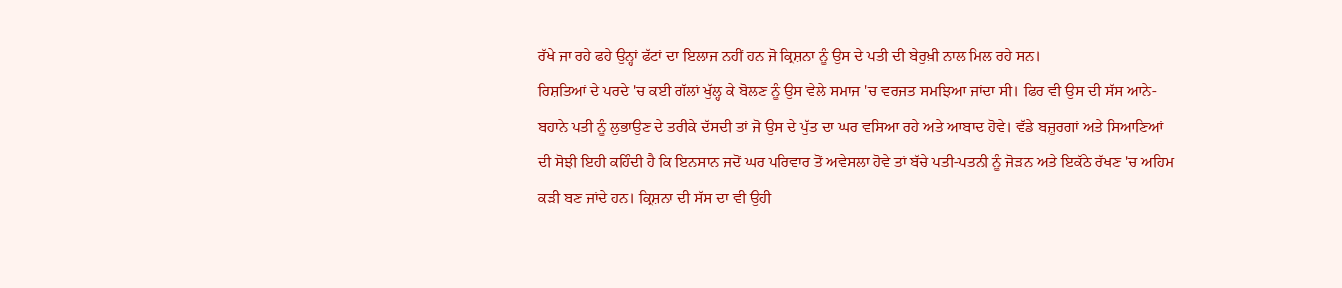ਰੱਖੇ ਜਾ ਰਹੇ ਫਹੇ ਉਨ੍ਹਾਂ ਫੱਟਾਂ ਦਾ ਇਲਾਜ ਨਹੀਂ ਹਨ ਜੋ ਕ੍ਰਿਸ਼ਨਾ ਨੂੰ ਉਸ ਦੇ ਪਤੀ ਦੀ ਬੇਰੁਖ਼ੀ ਨਾਲ ਮਿਲ ਰਹੇ ਸਨ।
ਰਿਸ਼ਤਿਆਂ ਦੇ ਪਰਦੇ 'ਚ ਕਈ ਗੱਲਾਂ ਖੁੱਲ੍ਹ ਕੇ ਬੋਲਣ ਨੂੰ ਉਸ ਵੇਲੇ ਸਮਾਜ 'ਚ ਵਰਜਤ ਸਮਝਿਆ ਜਾਂਦਾ ਸੀ। ਫਿਰ ਵੀ ਉਸ ਦੀ ਸੱਸ ਆਨੇ-ਬਹਾਨੇ ਪਤੀ ਨੂੰ ਲੁਭਾਉਣ ਦੇ ਤਰੀਕੇ ਦੱਸਦੀ ਤਾਂ ਜੋ ਉਸ ਦੇ ਪੁੱਤ ਦਾ ਘਰ ਵਸਿਆ ਰਹੇ ਅਤੇ ਆਬਾਦ ਹੋਵੇ। ਵੱਡੇ ਬਜ਼ੁਰਗਾਂ ਅਤੇ ਸਿਆਣਿਆਂ ਦੀ ਸੋਝੀ ਇਹੀ ਕਹਿੰਦੀ ਹੈ ਕਿ ਇਨਸਾਨ ਜਦੋਂ ਘਰ ਪਰਿਵਾਰ ਤੋਂ ਅਵੇਸਲਾ ਹੋਵੇ ਤਾਂ ਬੱਚੇ ਪਤੀ-ਪਤਨੀ ਨੂੰ ਜੋੜਨ ਅਤੇ ਇਕੱਠੇ ਰੱਖਣ 'ਚ ਅਹਿਮ ਕੜੀ ਬਣ ਜਾਂਦੇ ਹਨ। ਕ੍ਰਿਸ਼ਨਾ ਦੀ ਸੱਸ ਦਾ ਵੀ ਉਹੀ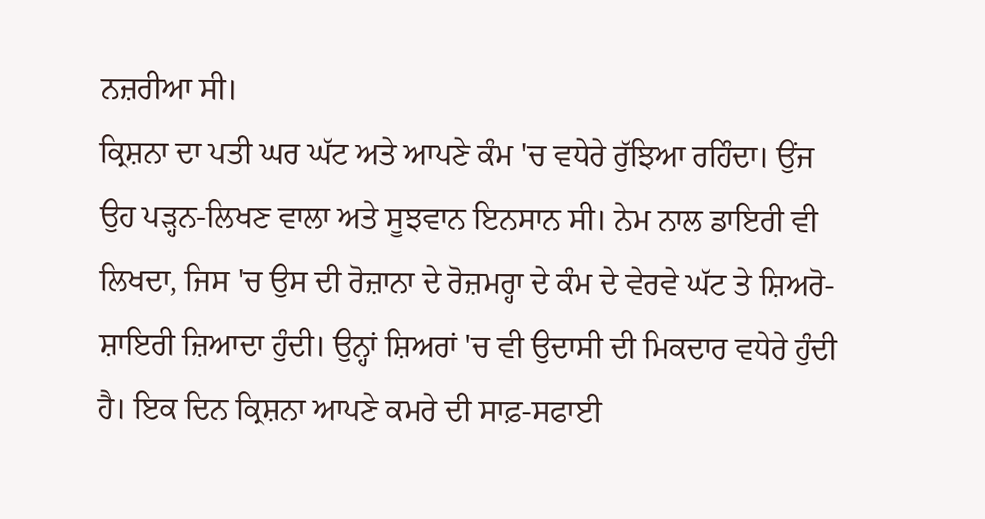ਨਜ਼ਰੀਆ ਸੀ।
ਕ੍ਰਿਸ਼ਨਾ ਦਾ ਪਤੀ ਘਰ ਘੱਟ ਅਤੇ ਆਪਣੇ ਕੰਮ 'ਚ ਵਧੇਰੇ ਰੁੱਝਿਆ ਰਹਿੰਦਾ। ਉਂਜ ਉਹ ਪੜ੍ਹਨ-ਲਿਖਣ ਵਾਲਾ ਅਤੇ ਸੂਝਵਾਨ ਇਨਸਾਨ ਸੀ। ਨੇਮ ਨਾਲ ਡਾਇਰੀ ਵੀ ਲਿਖਦਾ, ਜਿਸ 'ਚ ਉਸ ਦੀ ਰੋਜ਼ਾਨਾ ਦੇ ਰੋਜ਼ਮਰ੍ਹਾ ਦੇ ਕੰਮ ਦੇ ਵੇਰਵੇ ਘੱਟ ਤੇ ਸ਼ਿਅਰੋ-ਸ਼ਾਇਰੀ ਜ਼ਿਆਦਾ ਹੁੰਦੀ। ਉਨ੍ਹਾਂ ਸ਼ਿਅਰਾਂ 'ਚ ਵੀ ਉਦਾਸੀ ਦੀ ਮਿਕਦਾਰ ਵਧੇਰੇ ਹੁੰਦੀ ਹੈ। ਇਕ ਦਿਨ ਕ੍ਰਿਸ਼ਨਾ ਆਪਣੇ ਕਮਰੇ ਦੀ ਸਾਫ਼-ਸਫਾਈ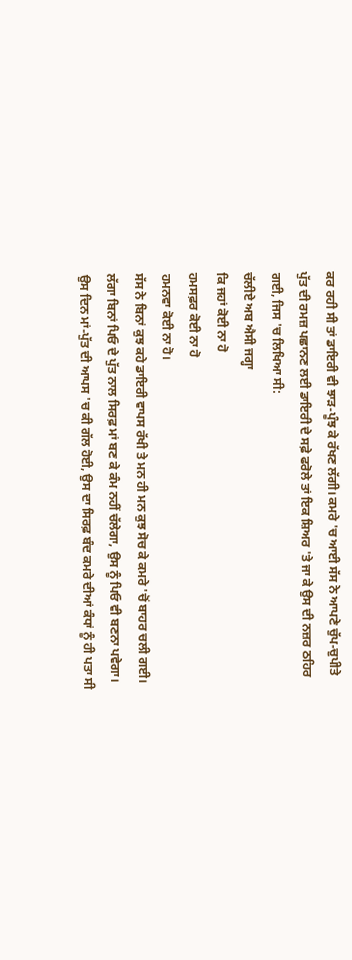ਕਰ ਰਹੀ ਸੀ ਤਾਂ ਡਾਇਰੀ ਵੀ ਝਾੜ-ਪੂੰਝ ਕੇ ਰੱਖਣ ਲੱਗੀ। ਕਮਰੇ 'ਚ ਆਈ ਸੱਸ ਨੇ ਆਪਣੇ ਚੁੱਪ-ਚੁਪੀਤੇ ਪੁੱਤ ਦੀ ਰਮਜ਼ ਪਛਾਨਣ ਲਈ ਡਾਇਰੀ ਦੇ ਸਫ਼ੇ ਫਰੋਲੇ ਤਾਂ ਇਕ ਸ਼ਿਅਰ 'ਤੇ ਜਾ ਕੇ ਉਸ ਦੀ ਨਜ਼ਰ ਠਹਿਰ ਗਈ, ਜਿਸ 'ਚ ਲਿਖਿਆ ਸੀ:
ਚੱਲੀਏ ਅਬ ਐਸੀ ਜਗ੍ਹਾ
ਕਿ ਜਹਾਂ ਕੋਈ ਨਾ ਹੋ
ਹਮਸਫ਼ਰ ਕੋਈ ਨਾ ਹੋ
ਹਮਨਵਾ ਕੋਈ ਨਾ ਹੋ।
ਸੱਸ ਨੇ ਬਿਨਾਂ ਕੁਝ ਕਹੇ ਡਾਇਰੀ ਵਾਪਸ ਰੱਖੀ ਤੇ ਮਨ ਹੀ ਮਨ ਕੁਝ ਸੋਚ ਕੇ ਕਮਰੇ 'ਚੋਂ ਬਾਹਰ ਚਲੀ ਗਈ। ਲੱਗਾ ਬਿਨਾਂ ਪਿਓ ਦੇ ਪੁੱਤ ਨਾਲ ਸਿਰਫ਼ ਮਾਂ ਬਣ ਕੇ ਕੰਮ ਨਹੀਂ ਚੱਲੇਗਾ, ਉਸ ਨੂੰ ਪਿਓ ਵੀ ਬਣਨਾ ਪਵੇਗਾ। ਉਸ ਦਿਨ ਮਾਂ-ਪੁੱਤ ਦੀ ਆਪਸ 'ਚ ਕੀ ਗੱਲ ਹੋਈ, ਉਸ ਦਾ ਸਿਰਫ਼ ਬੰਦ ਕਮਰੇ ਦੀਆਂ ਕੰਧਾਂ ਨੂੰ ਹੀ ਪਤਾ ਸੀ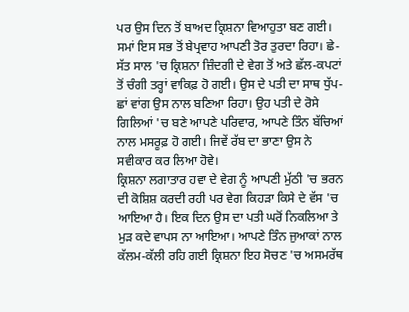ਪਰ ਉਸ ਦਿਨ ਤੋਂ ਬਾਅਦ ਕ੍ਰਿਸ਼ਨਾ ਵਿਆਹੁਤਾ ਬਣ ਗਈ।
ਸਮਾਂ ਇਸ ਸਭ ਤੋਂ ਬੇਪ੍ਰਵਾਹ ਆਪਣੀ ਤੋਰ ਤੁਰਦਾ ਰਿਹਾ। ਛੇ-ਸੱਤ ਸਾਲ 'ਚ ਕ੍ਰਿਸ਼ਨਾ ਜ਼ਿੰਦਗੀ ਦੇ ਵੇਗ ਤੋਂ ਅਤੇ ਛੱਲ-ਕਪਟਾਂ ਤੋਂ ਚੰਗੀ ਤਰ੍ਹਾਂ ਵਾਕਿਫ਼ ਹੋ ਗਈ। ਉਸ ਦੇ ਪਤੀ ਦਾ ਸਾਥ ਧੁੱਪ-ਛਾਂ ਵਾਂਗ ਉਸ ਨਾਲ ਬਣਿਆ ਰਿਹਾ। ਉਹ ਪਤੀ ਦੇ ਰੋਸੇ ਗਿਲਿਆਂ 'ਚ ਬਣੇ ਆਪਣੇ ਪਰਿਵਾਰ, ਆਪਣੇ ਤਿੰਨ ਬੱਚਿਆਂ ਨਾਲ ਮਸਰੂਫ਼ ਹੋ ਗਈ। ਜਿਵੇਂ ਰੱਬ ਦਾ ਭਾਣਾ ਉਸ ਨੇ ਸਵੀਕਾਰ ਕਰ ਲਿਆ ਹੋਵੇ।
ਕ੍ਰਿਸ਼ਨਾ ਲਗਾਤਾਰ ਹਵਾ ਦੇ ਵੇਗ ਨੂੰ ਆਪਣੀ ਮੁੱਠੀ 'ਚ ਭਰਨ ਦੀ ਕੋਸ਼ਿਸ਼ ਕਰਦੀ ਰਹੀ ਪਰ ਵੇਗ ਕਿਹੜਾ ਕਿਸੇ ਦੇ ਵੱਸ 'ਚ ਆਇਆ ਹੈ। ਇਕ ਦਿਨ ਉਸ ਦਾ ਪਤੀ ਘਰੋਂ ਨਿਕਲਿਆ ਤੇ ਮੁੜ ਕਦੇ ਵਾਪਸ ਨਾ ਆਇਆ। ਆਪਣੇ ਤਿੰਨ ਜੁਆਕਾਂ ਨਾਲ ਕੱਲਮ-ਕੱਲੀ ਰਹਿ ਗਈ ਕ੍ਰਿਸ਼ਨਾ ਇਹ ਸੋਚਣ 'ਚ ਅਸਮਰੱਥ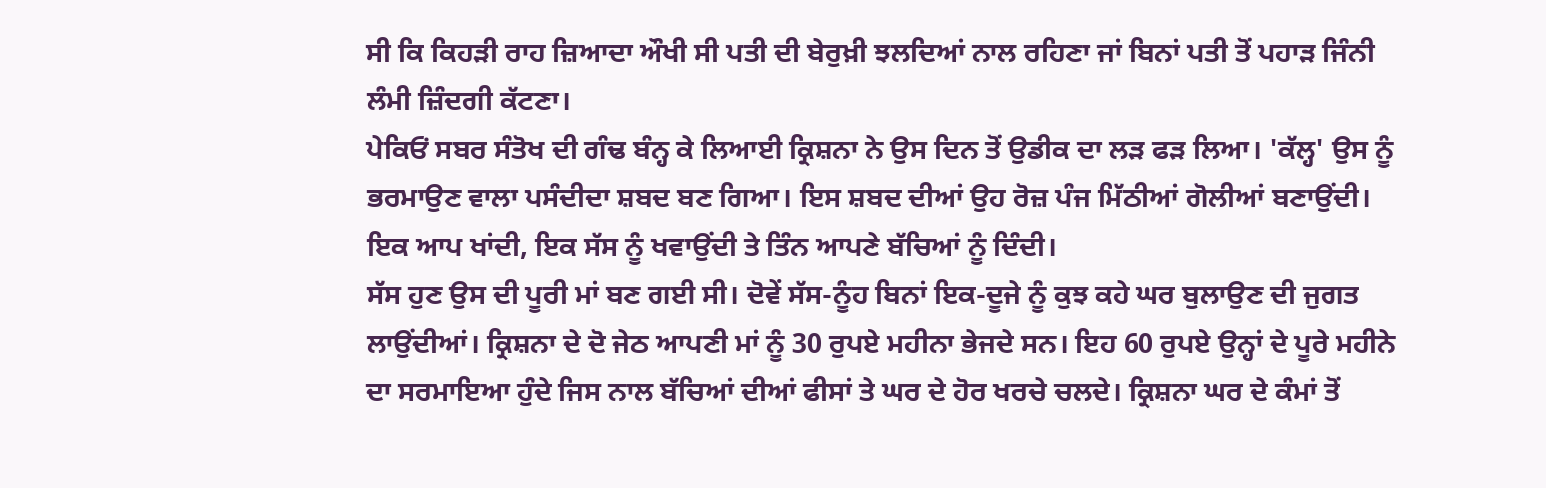ਸੀ ਕਿ ਕਿਹੜੀ ਰਾਹ ਜ਼ਿਆਦਾ ਔਖੀ ਸੀ ਪਤੀ ਦੀ ਬੇਰੁਖ਼ੀ ਝਲਦਿਆਂ ਨਾਲ ਰਹਿਣਾ ਜਾਂ ਬਿਨਾਂ ਪਤੀ ਤੋਂ ਪਹਾੜ ਜਿੰਨੀ ਲੰਮੀ ਜ਼ਿੰਦਗੀ ਕੱਟਣਾ।
ਪੇਕਿਓਂ ਸਬਰ ਸੰਤੋਖ ਦੀ ਗੰਢ ਬੰਨ੍ਹ ਕੇ ਲਿਆਈ ਕ੍ਰਿਸ਼ਨਾ ਨੇ ਉਸ ਦਿਨ ਤੋਂ ਉਡੀਕ ਦਾ ਲੜ ਫੜ ਲਿਆ। 'ਕੱਲ੍ਹ' ਉਸ ਨੂੰ ਭਰਮਾਉਣ ਵਾਲਾ ਪਸੰਦੀਦਾ ਸ਼ਬਦ ਬਣ ਗਿਆ। ਇਸ ਸ਼ਬਦ ਦੀਆਂ ਉਹ ਰੋਜ਼ ਪੰਜ ਮਿੱਠੀਆਂ ਗੋਲੀਆਂ ਬਣਾਉਂਦੀ। ਇਕ ਆਪ ਖਾਂਦੀ, ਇਕ ਸੱਸ ਨੂੰ ਖਵਾਉਂਦੀ ਤੇ ਤਿੰਨ ਆਪਣੇ ਬੱਚਿਆਂ ਨੂੰ ਦਿੰਦੀ।
ਸੱਸ ਹੁਣ ਉਸ ਦੀ ਪੂਰੀ ਮਾਂ ਬਣ ਗਈ ਸੀ। ਦੋਵੇਂ ਸੱਸ-ਨੂੰਹ ਬਿਨਾਂ ਇਕ-ਦੂਜੇ ਨੂੰ ਕੁਝ ਕਹੇ ਘਰ ਬੁਲਾਉਣ ਦੀ ਜੁਗਤ ਲਾਉਂਦੀਆਂ। ਕ੍ਰਿਸ਼ਨਾ ਦੇ ਦੋ ਜੇਠ ਆਪਣੀ ਮਾਂ ਨੂੰ 30 ਰੁਪਏ ਮਹੀਨਾ ਭੇਜਦੇ ਸਨ। ਇਹ 60 ਰੁਪਏ ਉਨ੍ਹਾਂ ਦੇ ਪੂਰੇ ਮਹੀਨੇ ਦਾ ਸਰਮਾਇਆ ਹੁੰਦੇ ਜਿਸ ਨਾਲ ਬੱਚਿਆਂ ਦੀਆਂ ਫੀਸਾਂ ਤੇ ਘਰ ਦੇ ਹੋਰ ਖਰਚੇ ਚਲਦੇ। ਕ੍ਰਿਸ਼ਨਾ ਘਰ ਦੇ ਕੰਮਾਂ ਤੋਂ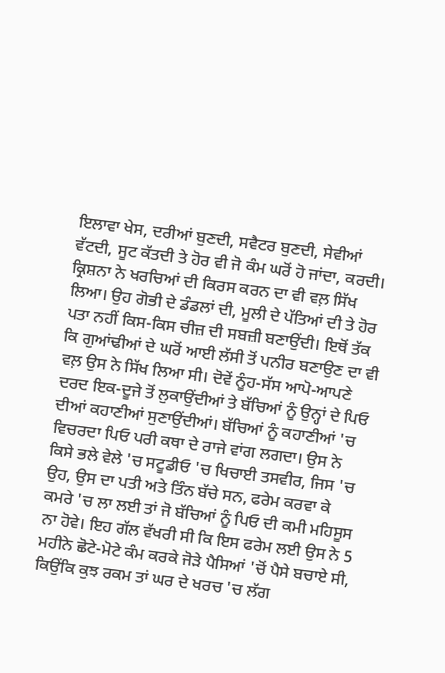ਇਲਾਵਾ ਖੇਸ, ਦਰੀਆਂ ਬੁਣਦੀ, ਸਵੈਟਰ ਬੁਣਦੀ, ਸੇਵੀਆਂ ਵੱਟਦੀ, ਸੂਟ ਕੱਤਦੀ ਤੇ ਹੋਰ ਵੀ ਜੋ ਕੰਮ ਘਰੋਂ ਹੋ ਜਾਂਦਾ, ਕਰਦੀ।
ਕ੍ਰਿਸ਼ਨਾ ਨੇ ਖਰਚਿਆਂ ਦੀ ਕਿਰਸ ਕਰਨ ਦਾ ਵੀ ਵਲ਼ ਸਿੱਖ ਲਿਆ। ਉਹ ਗੋਭੀ ਦੇ ਡੰਡਲਾਂ ਦੀ, ਮੂਲੀ ਦੇ ਪੱਤਿਆਂ ਦੀ ਤੇ ਹੋਰ ਪਤਾ ਨਹੀਂ ਕਿਸ-ਕਿਸ ਚੀਜ਼ ਦੀ ਸਬਜ਼ੀ ਬਣਾਉਂਦੀ। ਇਥੋਂ ਤੱਕ ਕਿ ਗੁਆਂਢੀਆਂ ਦੇ ਘਰੋਂ ਆਈ ਲੱਸੀ ਤੋਂ ਪਨੀਰ ਬਣਾਉਣ ਦਾ ਵੀ ਵਲ਼ ਉਸ ਨੇ ਸਿੱਖ ਲਿਆ ਸੀ। ਦੋਵੇਂ ਨੂੰਹ-ਸੱਸ ਆਪੋ-ਆਪਣੇ ਦਰਦ ਇਕ-ਦੂਜੇ ਤੋਂ ਲੁਕਾਉਂਦੀਆਂ ਤੇ ਬੱਚਿਆਂ ਨੂੰ ਉਨ੍ਹਾਂ ਦੇ ਪਿਓ ਦੀਆਂ ਕਹਾਣੀਆਂ ਸੁਣਾਉਂਦੀਆਂ। ਬੱਚਿਆਂ ਨੂੰ ਕਹਾਣੀਆਂ 'ਚ ਵਿਚਰਦਾ ਪਿਓ ਪਰੀ ਕਥਾ ਦੇ ਰਾਜੇ ਵਾਂਗ ਲਗਦਾ। ਉਸ ਨੇ ਕਿਸੇ ਭਲੇ ਵੇਲੇ 'ਚ ਸਟੂਡੀਓ 'ਚ ਖਿਚਾਈ ਤਸਵੀਰ, ਜਿਸ 'ਚ ਉਹ, ਉਸ ਦਾ ਪਤੀ ਅਤੇ ਤਿੰਨ ਬੱਚੇ ਸਨ, ਫਰੇਮ ਕਰਵਾ ਕੇ ਕਮਰੇ 'ਚ ਲਾ ਲਈ ਤਾਂ ਜੋ ਬੱਚਿਆਂ ਨੂੰ ਪਿਓ ਦੀ ਕਮੀ ਮਹਿਸੂਸ ਨਾ ਹੋਵੇ। ਇਹ ਗੱਲ ਵੱਖਰੀ ਸੀ ਕਿ ਇਸ ਫਰੇਮ ਲਈ ਉਸ ਨੇ 5 ਮਹੀਨੇ ਛੋਟੇ-ਮੋਟੇ ਕੰਮ ਕਰਕੇ ਜੋੜੇ ਪੈਸਿਆਂ 'ਚੋਂ ਪੈਸੇ ਬਚਾਏ ਸੀ, ਕਿਉਂਕਿ ਕੁਝ ਰਕਮ ਤਾਂ ਘਰ ਦੇ ਖਰਚ 'ਚ ਲੱਗ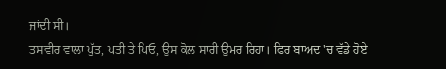ਜਾਂਦੀ ਸੀ।
ਤਸਵੀਰ ਵਾਲਾ ਪੁੱਤ, ਪਤੀ ਤੇ ਪਿਓ, ਉਸ ਕੋਲ ਸਾਰੀ ਉਮਰ ਰਿਹਾ। ਫਿਰ ਬਾਅਦ 'ਚ ਵੱਡੇ ਹੋਏ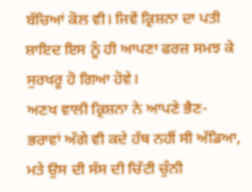ਬੱਚਿਆਂ ਕੋਲ ਵੀ। ਜਿਵੇਂ ਕ੍ਰਿਸ਼ਨਾ ਦਾ ਪਤੀ ਸ਼ਾਇਦ ਇਸ ਨੂੰ ਹੀ ਆਪਣਾ ਫਰਜ਼ ਸਮਝ ਕੇ ਸੁਰਖਰੂ ਹੋ ਗਿਆ ਹੋਵੇ।
ਅਣਖ ਵਾਲੀ ਕ੍ਰਿਸ਼ਨਾ ਨੇ ਆਪਣੇ ਭੈਣ-ਭਰਾਵਾਂ ਅੱਗੇ ਵੀ ਕਦੇ ਹੱਥ ਨਹੀਂ ਸੀ ਅੱਡਿਆ, ਮਤੇ ਉਸ ਦੀ ਸੱਸ ਦੀ ਚਿੱਟੀ ਚੁੰਨੀ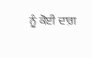ਨੂੰ ਕੋਈ ਦਾਗ਼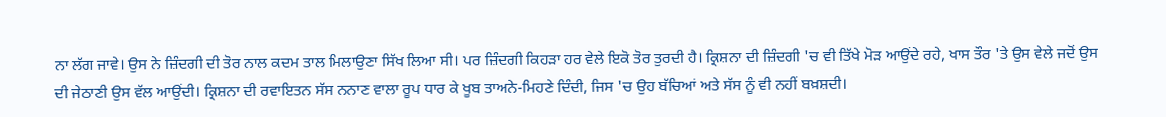ਨਾ ਲੱਗ ਜਾਵੇ। ਉਸ ਨੇ ਜ਼ਿੰਦਗੀ ਦੀ ਤੋਰ ਨਾਲ ਕਦਮ ਤਾਲ ਮਿਲਾਉਣਾ ਸਿੱਖ ਲਿਆ ਸੀ। ਪਰ ਜ਼ਿੰਦਗੀ ਕਿਹੜਾ ਹਰ ਵੇਲੇ ਇਕੋ ਤੋਰ ਤੁਰਦੀ ਹੈ। ਕ੍ਰਿਸ਼ਨਾ ਦੀ ਜ਼ਿੰਦਗੀ 'ਚ ਵੀ ਤਿੱਖੇ ਮੋੜ ਆਉਂਦੇ ਰਹੇ, ਖਾਸ ਤੌਰ 'ਤੇ ਉਸ ਵੇਲੇ ਜਦੋਂ ਉਸ ਦੀ ਜੇਠਾਣੀ ਉਸ ਵੱਲ ਆਉਂਦੀ। ਕ੍ਰਿਸ਼ਨਾ ਦੀ ਰਵਾਇਤਨ ਸੱਸ ਨਨਾਣ ਵਾਲਾ ਰੂਪ ਧਾਰ ਕੇ ਖੂਬ ਤਾਅਨੇ-ਮਿਹਣੇ ਦਿੰਦੀ, ਜਿਸ 'ਚ ਉਹ ਬੱਚਿਆਂ ਅਤੇ ਸੱਸ ਨੂੰ ਵੀ ਨਹੀਂ ਬਖ਼ਸ਼ਦੀ।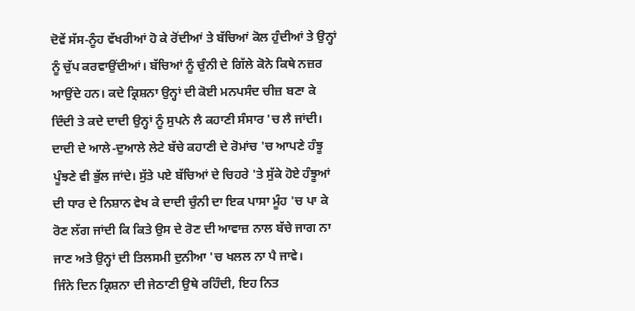ਦੋਵੇਂ ਸੱਸ-ਨੂੰਹ ਵੱਖਰੀਆਂ ਹੋ ਕੇ ਰੋਂਦੀਆਂ ਤੇ ਬੱਚਿਆਂ ਕੋਲ ਹੁੰਦੀਆਂ ਤੇ ਉਨ੍ਹਾਂ ਨੂੰ ਚੁੱਪ ਕਰਵਾਉਂਦੀਆਂ। ਬੱਚਿਆਂ ਨੂੰ ਚੁੰਨੀ ਦੇ ਗਿੱਲੇ ਕੋਨੇ ਕਿਥੇ ਨਜ਼ਰ ਆਉਂਦੇ ਹਨ। ਕਦੇ ਕ੍ਰਿਸ਼ਨਾ ਉਨ੍ਹਾਂ ਦੀ ਕੋਈ ਮਨਪਸੰਦ ਚੀਜ਼ ਬਣਾ ਕੇ ਦਿੰਦੀ ਤੇ ਕਦੇ ਦਾਦੀ ਉਨ੍ਹਾਂ ਨੂੰ ਸੁਪਨੇ ਲੈ ਕਹਾਣੀ ਸੰਸਾਰ 'ਚ ਲੈ ਜਾਂਦੀ। ਦਾਦੀ ਦੇ ਆਲੇ-ਦੁਆਲੇ ਲੇਟੇ ਬੱਚੇ ਕਹਾਣੀ ਦੇ ਰੋਮਾਂਚ 'ਚ ਆਪਣੇ ਹੰਝੂ ਪੂੰਝਣੇ ਵੀ ਭੁੱਲ ਜਾਂਦੇ। ਸੁੱਤੇ ਪਏ ਬੱਚਿਆਂ ਦੇ ਚਿਹਰੇ 'ਤੇ ਸੁੱਕੇ ਹੋਏ ਹੰਝੂਆਂ ਦੀ ਧਾਰ ਦੇ ਨਿਸ਼ਾਨ ਵੇਖ ਕੇ ਦਾਦੀ ਚੁੰਨੀ ਦਾ ਇਕ ਪਾਸਾ ਮੂੰਹ 'ਚ ਪਾ ਕੇ ਰੋਣ ਲੱਗ ਜਾਂਦੀ ਕਿ ਕਿਤੇ ਉਸ ਦੇ ਰੋਣ ਦੀ ਆਵਾਜ਼ ਨਾਲ ਬੱਚੇ ਜਾਗ ਨਾ ਜਾਣ ਅਤੇ ਉਨ੍ਹਾਂ ਦੀ ਤਿਲਸਮੀ ਦੁਨੀਆ 'ਚ ਖਲਲ ਨਾ ਪੈ ਜਾਵੇ।
ਜਿੰਨੇ ਦਿਨ ਕ੍ਰਿਸ਼ਨਾ ਦੀ ਜੇਠਾਣੀ ਉਥੇ ਰਹਿੰਦੀ, ਇਹ ਨਿਤ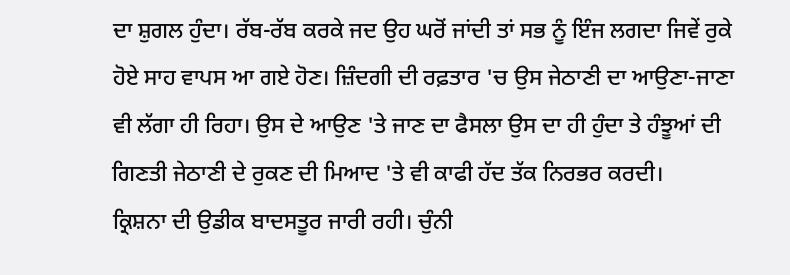ਦਾ ਸ਼ੁਗਲ ਹੁੰਦਾ। ਰੱਬ-ਰੱਬ ਕਰਕੇ ਜਦ ਉਹ ਘਰੋਂ ਜਾਂਦੀ ਤਾਂ ਸਭ ਨੂੰ ਇੰਜ ਲਗਦਾ ਜਿਵੇਂ ਰੁਕੇ ਹੋਏ ਸਾਹ ਵਾਪਸ ਆ ਗਏ ਹੋਣ। ਜ਼ਿੰਦਗੀ ਦੀ ਰਫ਼ਤਾਰ 'ਚ ਉਸ ਜੇਠਾਣੀ ਦਾ ਆਉਣਾ-ਜਾਣਾ ਵੀ ਲੱਗਾ ਹੀ ਰਿਹਾ। ਉਸ ਦੇ ਆਉਣ 'ਤੇ ਜਾਣ ਦਾ ਫੈਸਲਾ ਉਸ ਦਾ ਹੀ ਹੁੰਦਾ ਤੇ ਹੰਝੂਆਂ ਦੀ ਗਿਣਤੀ ਜੇਠਾਣੀ ਦੇ ਰੁਕਣ ਦੀ ਮਿਆਦ 'ਤੇ ਵੀ ਕਾਫੀ ਹੱਦ ਤੱਕ ਨਿਰਭਰ ਕਰਦੀ।
ਕ੍ਰਿਸ਼ਨਾ ਦੀ ਉਡੀਕ ਬਾਦਸਤੂਰ ਜਾਰੀ ਰਹੀ। ਚੁੰਨੀ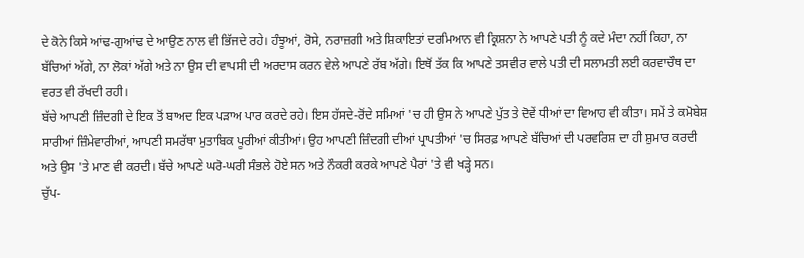ਦੇ ਕੋਨੇ ਕਿਸੇ ਆਂਢ-ਗੁਆਂਢ ਦੇ ਆਉਣ ਨਾਲ ਵੀ ਭਿੱਜਦੇ ਰਹੇ। ਹੰਝੂਆਂ, ਰੋਸੇ, ਨਰਾਜ਼ਗੀ ਅਤੇ ਸ਼ਿਕਾਇਤਾਂ ਦਰਮਿਆਨ ਵੀ ਕ੍ਰਿਸ਼ਨਾ ਨੇ ਆਪਣੇ ਪਤੀ ਨੂੰ ਕਦੇ ਮੰਦਾ ਨਹੀਂ ਕਿਹਾ, ਨਾ ਬੱਚਿਆਂ ਅੱਗੇ, ਨਾ ਲੋਕਾਂ ਅੱਗੇ ਅਤੇ ਨਾ ਉਸ ਦੀ ਵਾਪਸੀ ਦੀ ਅਰਦਾਸ ਕਰਨ ਵੇਲੇ ਆਪਣੇ ਰੱਬ ਅੱਗੇ। ਇਥੋਂ ਤੱਕ ਕਿ ਆਪਣੇ ਤਸਵੀਰ ਵਾਲੇ ਪਤੀ ਦੀ ਸਲਾਮਤੀ ਲਈ ਕਰਵਾਚੌਥ ਦਾ ਵਰਤ ਵੀ ਰੱਖਦੀ ਰਹੀ।
ਬੱਚੇ ਆਪਣੀ ਜ਼ਿੰਦਗੀ ਦੇ ਇਕ ਤੋਂ ਬਾਅਦ ਇਕ ਪੜਾਅ ਪਾਰ ਕਰਦੇ ਰਹੇ। ਇਸ ਹੱਸਦੇ-ਰੋਂਦੇ ਸਮਿਆਂ 'ਚ ਹੀ ਉਸ ਨੇ ਆਪਣੇ ਪੁੱਤ ਤੇ ਦੋਵੇਂ ਧੀਆਂ ਦਾ ਵਿਆਹ ਵੀ ਕੀਤਾ। ਸਮੇਂ ਤੇ ਕਮੋਬੇਸ਼ ਸਾਰੀਆਂ ਜ਼ਿੰਮੇਵਾਰੀਆਂ, ਆਪਣੀ ਸਮਰੱਥਾ ਮੁਤਾਬਿਕ ਪੂਰੀਆਂ ਕੀਤੀਆਂ। ਉਹ ਆਪਣੀ ਜ਼ਿੰਦਗੀ ਦੀਆਂ ਪ੍ਰਾਪਤੀਆਂ 'ਚ ਸਿਰਫ਼ ਆਪਣੇ ਬੱਚਿਆਂ ਦੀ ਪਰਵਰਿਸ਼ ਦਾ ਹੀ ਸ਼ੁਮਾਰ ਕਰਦੀ ਅਤੇ ਉਸ 'ਤੇ ਮਾਣ ਵੀ ਕਰਦੀ। ਬੱਚੇ ਆਪਣੇ ਘਰੋ-ਘਰੀ ਸੰਭਲੇ ਹੋਏ ਸਨ ਅਤੇ ਨੌਕਰੀ ਕਰਕੇ ਆਪਣੇ ਪੈਰਾਂ 'ਤੇ ਵੀ ਖੜ੍ਹੇ ਸਨ।
ਚੁੱਪ-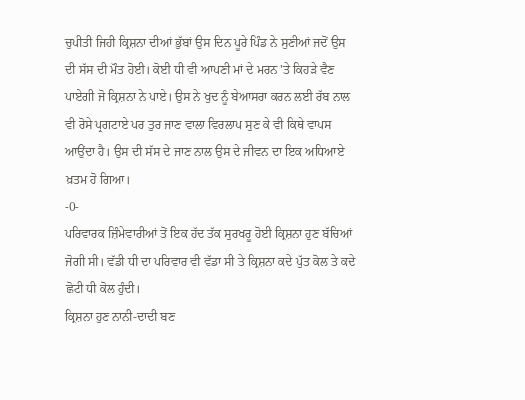ਚੁਪੀਤੀ ਜਿਹੀ ਕ੍ਰਿਸ਼ਨਾ ਦੀਆਂ ਭੁੱਬਾਂ ਉਸ ਦਿਨ ਪੂਰੇ ਪਿੰਡ ਨੇ ਸੁਣੀਆਂ ਜਦੋਂ ਉਸ ਦੀ ਸੱਸ ਦੀ ਮੌਤ ਹੋਈ। ਕੋਈ ਧੀ ਵੀ ਆਪਣੀ ਮਾਂ ਦੇ ਮਰਨ 'ਤੇ ਕਿਹੜੇ ਵੈਣ ਪਾਏਗੀ ਜੋ ਕ੍ਰਿਸ਼ਨਾ ਨੇ ਪਾਏ। ਉਸ ਨੇ ਖੁਦ ਨੂੰ ਬੇਆਸਰਾ ਕਰਨ ਲਈ ਰੱਬ ਨਾਲ ਵੀ ਰੋਸੇ ਪ੍ਰਗਟਾਏ ਪਰ ਤੁਰ ਜਾਣ ਵਾਲਾ ਵਿਰਲਾਪ ਸੁਣ ਕੇ ਵੀ ਕਿਥੇ ਵਾਪਸ ਆਉਂਦਾ ਹੈ। ਉਸ ਦੀ ਸੱਸ ਦੇ ਜਾਣ ਨਾਲ ਉਸ ਦੇ ਜੀਵਨ ਦਾ ਇਕ ਅਧਿਆਏ ਖ਼ਤਮ ਹੋ ਗਿਆ।
-0-
ਪਰਿਵਾਰਕ ਜ਼ਿੰਮੇਵਾਰੀਆਂ ਤੋਂ ਇਕ ਹੱਦ ਤੱਕ ਸੁਰਖਰੂ ਹੋਈ ਕ੍ਰਿਸ਼ਨਾ ਹੁਣ ਬੱਚਿਆਂ ਜੋਗੀ ਸੀ। ਵੱਡੀ ਧੀ ਦਾ ਪਰਿਵਾਰ ਵੀ ਵੱਡਾ ਸੀ ਤੇ ਕ੍ਰਿਸ਼ਨਾ ਕਦੇ ਪੁੱਤ ਕੋਲ ਤੇ ਕਦੇ ਛੋਟੀ ਧੀ ਕੋਲ ਹੁੰਦੀ।
ਕ੍ਰਿਸ਼ਨਾ ਹੁਣ ਨਾਨੀ-ਦਾਦੀ ਬਣ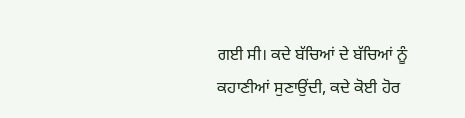ਗਈ ਸੀ। ਕਦੇ ਬੱਚਿਆਂ ਦੇ ਬੱਚਿਆਂ ਨੂੰ ਕਹਾਣੀਆਂ ਸੁਣਾਉਂਦੀ, ਕਦੇ ਕੋਈ ਹੋਰ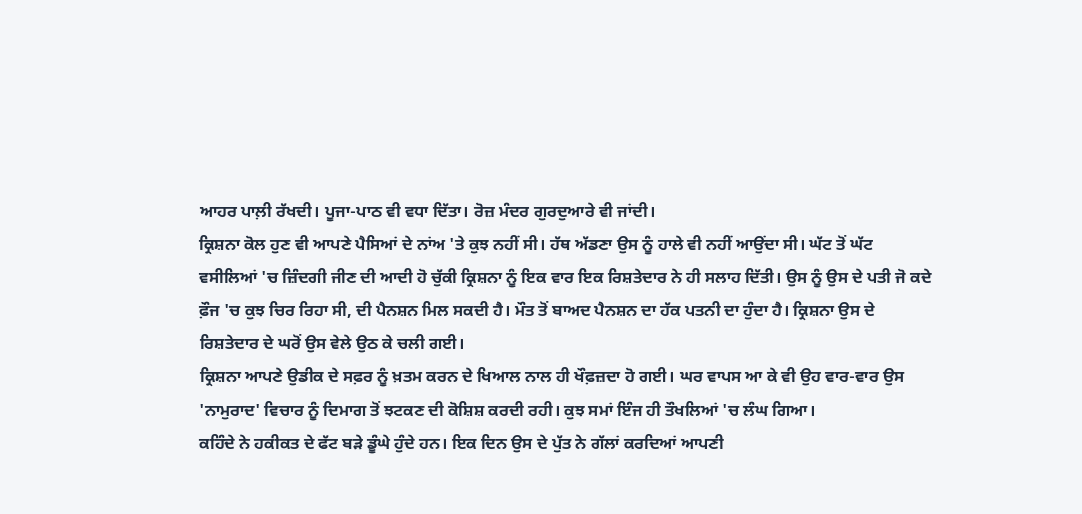ਆਹਰ ਪਾਲ਼ੀ ਰੱਖਦੀ। ਪੂਜਾ-ਪਾਠ ਵੀ ਵਧਾ ਦਿੱਤਾ। ਰੋਜ਼ ਮੰਦਰ ਗੁਰਦੁਆਰੇ ਵੀ ਜਾਂਦੀ।
ਕ੍ਰਿਸ਼ਨਾ ਕੋਲ ਹੁਣ ਵੀ ਆਪਣੇ ਪੈਸਿਆਂ ਦੇ ਨਾਂਅ 'ਤੇ ਕੁਝ ਨਹੀਂ ਸੀ। ਹੱਥ ਅੱਡਣਾ ਉਸ ਨੂੰ ਹਾਲੇ ਵੀ ਨਹੀਂ ਆਉਂਦਾ ਸੀ। ਘੱਟ ਤੋਂ ਘੱਟ ਵਸੀਲਿਆਂ 'ਚ ਜ਼ਿੰਦਗੀ ਜੀਣ ਦੀ ਆਦੀ ਹੋ ਚੁੱਕੀ ਕ੍ਰਿਸ਼ਨਾ ਨੂੰ ਇਕ ਵਾਰ ਇਕ ਰਿਸ਼ਤੇਦਾਰ ਨੇ ਹੀ ਸਲਾਹ ਦਿੱਤੀ। ਉਸ ਨੂੰ ਉਸ ਦੇ ਪਤੀ ਜੋ ਕਦੇ ਫ਼ੌਜ 'ਚ ਕੁਝ ਚਿਰ ਰਿਹਾ ਸੀ, ਦੀ ਪੈਨਸ਼ਨ ਮਿਲ ਸਕਦੀ ਹੈ। ਮੌਤ ਤੋਂ ਬਾਅਦ ਪੈਨਸ਼ਨ ਦਾ ਹੱਕ ਪਤਨੀ ਦਾ ਹੁੰਦਾ ਹੈ। ਕ੍ਰਿਸ਼ਨਾ ਉਸ ਦੇ ਰਿਸ਼ਤੇਦਾਰ ਦੇ ਘਰੋਂ ਉਸ ਵੇਲੇ ਉਠ ਕੇ ਚਲੀ ਗਈ।
ਕ੍ਰਿਸ਼ਨਾ ਆਪਣੇ ਉਡੀਕ ਦੇ ਸਫ਼ਰ ਨੂੰ ਖ਼ਤਮ ਕਰਨ ਦੇ ਖਿਆਲ ਨਾਲ ਹੀ ਖੌਫ਼ਜ਼ਦਾ ਹੋ ਗਈ। ਘਰ ਵਾਪਸ ਆ ਕੇ ਵੀ ਉਹ ਵਾਰ-ਵਾਰ ਉਸ 'ਨਾਮੁਰਾਦ' ਵਿਚਾਰ ਨੂੰ ਦਿਮਾਗ ਤੋਂ ਝਟਕਣ ਦੀ ਕੋਸ਼ਿਸ਼ ਕਰਦੀ ਰਹੀ। ਕੁਝ ਸਮਾਂ ਇੰਜ ਹੀ ਤੌਖਲਿਆਂ 'ਚ ਲੰਘ ਗਿਆ।
ਕਹਿੰਦੇ ਨੇ ਹਕੀਕਤ ਦੇ ਫੱਟ ਬੜੇ ਡੂੰਘੇ ਹੁੰਦੇ ਹਨ। ਇਕ ਦਿਨ ਉਸ ਦੇ ਪੁੱਤ ਨੇ ਗੱਲਾਂ ਕਰਦਿਆਂ ਆਪਣੀ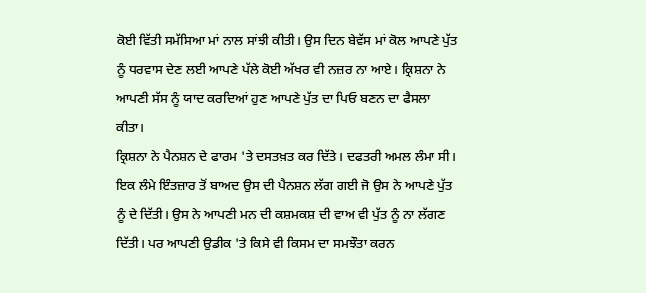ਕੋਈ ਵਿੱਤੀ ਸਮੱਸਿਆ ਮਾਂ ਨਾਲ ਸਾਂਝੀ ਕੀਤੀ। ਉਸ ਦਿਨ ਬੇਵੱਸ ਮਾਂ ਕੋਲ ਆਪਣੇ ਪੁੱਤ ਨੂੰ ਧਰਵਾਸ ਦੇਣ ਲਈ ਆਪਣੇ ਪੱਲੇ ਕੋਈ ਅੱਖਰ ਵੀ ਨਜ਼ਰ ਨਾ ਆਏ। ਕ੍ਰਿਸ਼ਨਾ ਨੇ ਆਪਣੀ ਸੱਸ ਨੂੰ ਯਾਦ ਕਰਦਿਆਂ ਹੁਣ ਆਪਣੇ ਪੁੱਤ ਦਾ ਪਿਓ ਬਣਨ ਦਾ ਫੈਸਲਾ ਕੀਤਾ।
ਕ੍ਰਿਸ਼ਨਾ ਨੇ ਪੈਨਸ਼ਨ ਦੇ ਫਾਰਮ 'ਤੇ ਦਸਤਖ਼ਤ ਕਰ ਦਿੱਤੇ। ਦਫਤਰੀ ਅਮਲ ਲੰਮਾ ਸੀ। ਇਕ ਲੰਮੇ ਇੰਤਜ਼ਾਰ ਤੋਂ ਬਾਅਦ ਉਸ ਦੀ ਪੈਨਸ਼ਨ ਲੱਗ ਗਈ ਜੋ ਉਸ ਨੇ ਆਪਣੇ ਪੁੱਤ ਨੂੰ ਦੇ ਦਿੱਤੀ। ਉਸ ਨੇ ਆਪਣੀ ਮਨ ਦੀ ਕਸ਼ਮਕਸ਼ ਦੀ ਵਾਅ ਵੀ ਪੁੱਤ ਨੂੰ ਨਾ ਲੱਗਣ ਦਿੱਤੀ। ਪਰ ਆਪਣੀ ਉਡੀਕ 'ਤੇ ਕਿਸੇ ਵੀ ਕਿਸਮ ਦਾ ਸਮਝੌਤਾ ਕਰਨ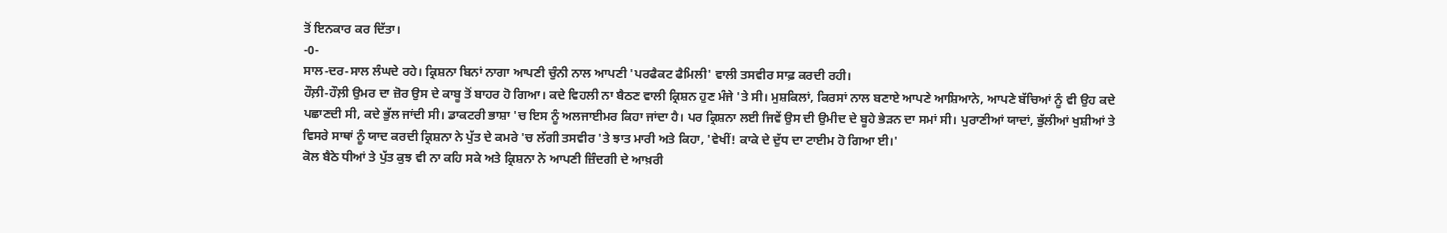ਤੋਂ ਇਨਕਾਰ ਕਰ ਦਿੱਤਾ।
-0-
ਸਾਲ-ਦਰ-ਸਾਲ ਲੰਘਦੇ ਰਹੇ। ਕ੍ਰਿਸ਼ਨਾ ਬਿਨਾਂ ਨਾਗਾ ਆਪਣੀ ਚੁੰਨੀ ਨਾਲ ਆਪਣੀ 'ਪਰਫੈਕਟ ਫੈਮਿਲੀ' ਵਾਲੀ ਤਸਵੀਰ ਸਾਫ਼ ਕਰਦੀ ਰਹੀ।
ਹੌਲ਼ੀ-ਹੌਲ਼ੀ ਉਮਰ ਦਾ ਜ਼ੋਰ ਉਸ ਦੇ ਕਾਬੂ ਤੋਂ ਬਾਹਰ ਹੋ ਗਿਆ। ਕਦੇ ਵਿਹਲੀ ਨਾ ਬੈਠਣ ਵਾਲੀ ਕ੍ਰਿਸ਼ਨ ਹੁਣ ਮੰਜੇ 'ਤੇ ਸੀ। ਮੁਸ਼ਕਿਲਾਂ, ਕਿਰਸਾਂ ਨਾਲ ਬਣਾਏ ਆਪਣੇ ਆਸ਼ਿਆਨੇ, ਆਪਣੇ ਬੱਚਿਆਂ ਨੂੰ ਵੀ ਉਹ ਕਦੇ ਪਛਾਣਦੀ ਸੀ, ਕਦੇ ਭੁੱਲ ਜਾਂਦੀ ਸੀ। ਡਾਕਟਰੀ ਭਾਸ਼ਾ 'ਚ ਇਸ ਨੂੰ ਅਲਜਾਈਮਰ ਕਿਹਾ ਜਾਂਦਾ ਹੈ। ਪਰ ਕ੍ਰਿਸ਼ਨਾ ਲਈ ਜਿਵੇਂ ਉਸ ਦੀ ਉਮੀਦ ਦੇ ਬੂਹੇ ਭੇੜਨ ਦਾ ਸਮਾਂ ਸੀ। ਪੁਰਾਣੀਆਂ ਯਾਦਾਂ, ਭੁੱਲੀਆਂ ਖੁਸ਼ੀਆਂ ਤੇ ਵਿਸਰੇ ਸਾਥਾਂ ਨੂੰ ਯਾਦ ਕਰਦੀ ਕ੍ਰਿਸ਼ਨਾ ਨੇ ਪੁੱਤ ਦੇ ਕਮਰੇ 'ਚ ਲੱਗੀ ਤਸਵੀਰ 'ਤੇ ਝਾਤ ਮਾਰੀ ਅਤੇ ਕਿਹਾ, 'ਵੇਖੀਂ! ਕਾਕੇ ਦੇ ਦੁੱਧ ਦਾ ਟਾਈਮ ਹੋ ਗਿਆ ਈ।'
ਕੋਲ ਬੈਠੇ ਧੀਆਂ ਤੇ ਪੁੱਤ ਕੁਝ ਵੀ ਨਾ ਕਹਿ ਸਕੇ ਅਤੇ ਕ੍ਰਿਸ਼ਨਾ ਨੇ ਆਪਣੀ ਜ਼ਿੰਦਗੀ ਦੇ ਆਖ਼ਰੀ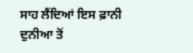ਸਾਹ ਲੈਂਦਿਆਂ ਇਸ ਫ਼ਾਨੀ ਦੁਨੀਆ ਤੋਂ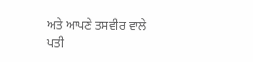ਅਤੇ ਆਪਣੇ ਤਸਵੀਰ ਵਾਲੇ ਪਤੀ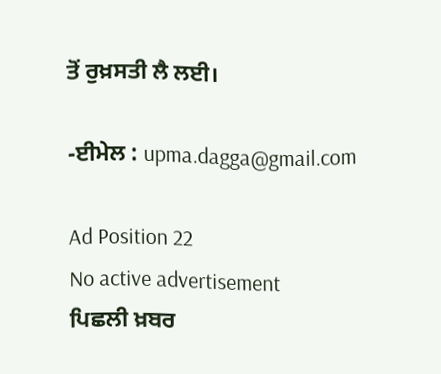ਤੋਂ ਰੁਖ਼ਸਤੀ ਲੈ ਲਈ।

-ਈਮੇਲ : upma.dagga@gmail.com

Ad Position 22
No active advertisement
ਪਿਛਲੀ ਖ਼ਬਰ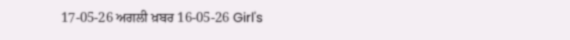17-05-26 ਅਗਲੀ ਖ਼ਬਰ 16-05-26 Girl's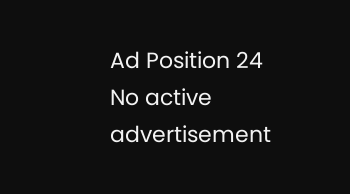Ad Position 24
No active advertisement